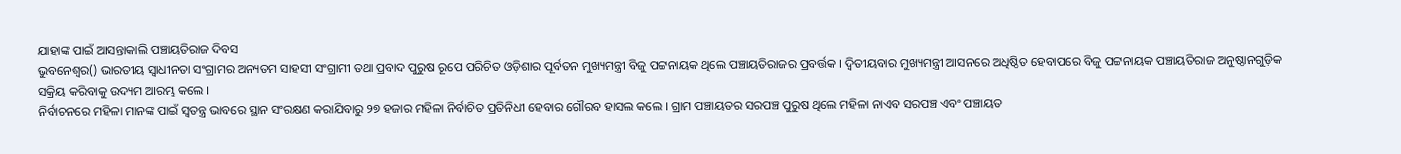ଯାହାଙ୍କ ପାଇଁ ଆସନ୍ତାକାଲି ପଞ୍ଚାୟତିରାଜ ଦିବସ
ଭୁବନେଶ୍ୱର() ଭାରତୀୟ ସ୍ୱାଧୀନତା ସଂଗ୍ରାମର ଅନ୍ୟତମ ସାହସୀ ସଂଗ୍ରାମୀ ତଥା ପ୍ରବାଦ ପୁରୁଷ ରୂପେ ପରିଚିତ ଓଡ଼ିଶାର ପୂର୍ବତନ ମୁଖ୍ୟମନ୍ତ୍ରୀ ବିଜୁ ପଟ୍ଟନାୟକ ଥିଲେ ପଞ୍ଚାୟତିରାଜର ପ୍ରବର୍ତ୍ତକ । ଦ୍ୱିତୀୟବାର ମୁଖ୍ୟମନ୍ତ୍ରୀ ଆସନରେ ଅଧିଷ୍ଠିତ ହେବାପରେ ବିଜୁ ପଟ୍ଟନାୟକ ପଞ୍ଚାୟତିରାଜ ଅନୁଷ୍ଠାନଗୁଡ଼ିକ ସକ୍ରିୟ କରିବାକୁ ଉଦ୍ୟମ ଆରମ୍ଭ କଲେ ।
ନିର୍ବାଚନରେ ମହିଳା ମାନଙ୍କ ପାଇଁ ସ୍ୱତନ୍ତ୍ର ଭାବରେ ସ୍ଥାନ ସଂରକ୍ଷଣ କରାଯିବାରୁ ୨୭ ହଜାର ମହିଳା ନିର୍ବାଚିତ ପ୍ରତିନିଧୀ ହେବାର ଗୌରବ ହାସଲ କଲେ । ଗ୍ରାମ ପଞ୍ଚାୟତର ସରପଞ୍ଚ ପୁରୁଷ ଥିଲେ ମହିଳା ନାଏବ ସରପଞ୍ଚ ଏବଂ ପଞ୍ଚାୟତ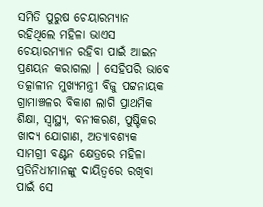ସମିତି ପୁରୁଷ ଚେୟାରମ୍ୟାନ ରହିଥିଲେ ମହିଳା ଭାଏସ ଚେୟାରମ୍ୟାନ ରହିବା ପାଇଁ ଆଇନ ପ୍ରଣୟନ କରାଗଲା । ସେହିପରି ଭାବେ ତତ୍କାଳୀନ ମୁଖ୍ୟମନ୍ତ୍ରୀ ବିଜୁ ପଟ୍ଟନାୟକ ଗ୍ରାମାଞ୍ଚଳର ବିକାଶ ଲାଗି ପ୍ରାଥମିକ ଶିକ୍ଷା, ସ୍ୱାସ୍ଥ୍ୟ, ବନୀକରଣ, ପୁଷ୍ଟିକର ଖାଦ୍ୟ ଯୋଗାଣ, ଅତ୍ୟାବଶ୍ୟକ ସାମଗ୍ରୀ ବଣ୍ଟନ କ୍ଷେତ୍ରରେ ମହିଳା ପ୍ରତିନିଧୀମାନଙ୍କୁ ଦାୟିତ୍ୱରେ ରଖିବା ପାଇଁ ସେ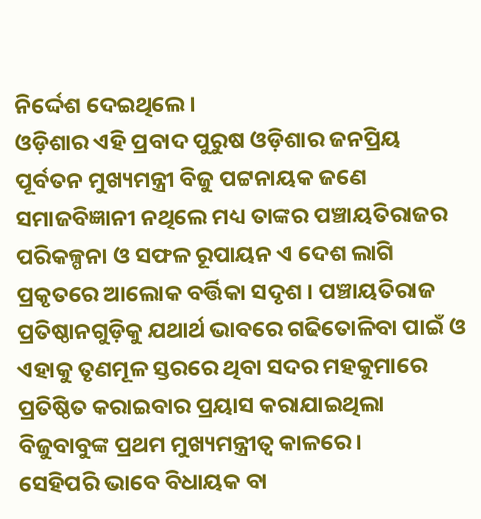ନିର୍ଦ୍ଦେଶ ଦେଇଥିଲେ ।
ଓଡ଼ିଶାର ଏହି ପ୍ରବାଦ ପୁରୁଷ ଓଡ଼ିଶାର ଜନପ୍ରିୟ ପୂର୍ବତନ ମୁଖ୍ୟମନ୍ତ୍ରୀ ବିଜୁ ପଟ୍ଟନାୟକ ଜଣେ ସମାଜବିଜ୍ଞାନୀ ନଥିଲେ ମଧ୍ୟ ତାଙ୍କର ପଞ୍ଚାୟତିରାଜର ପରିକଳ୍ପନା ଓ ସଫଳ ରୂପାୟନ ଏ ଦେଶ ଲାଗି ପ୍ରକୃତରେ ଆଲୋକ ବର୍ତ୍ତିକା ସଦୃଶ । ପଞ୍ଚାୟତିରାଜ ପ୍ରତିଷ୍ଠାନଗୁଡ଼ିକୁ ଯଥାର୍ଥ ଭାବରେ ଗଢିତୋଳିବା ପାଇଁ ଓ ଏହାକୁ ତୃଣମୂଳ ସ୍ତରରେ ଥିବା ସଦର ମହକୁମାରେ ପ୍ରତିଷ୍ଠିତ କରାଇବାର ପ୍ରୟାସ କରାଯାଇଥିଲା ବିଜୁବାବୁଙ୍କ ପ୍ରଥମ ମୁଖ୍ୟମନ୍ତ୍ରୀତ୍ୱ କାଳରେ ।
ସେହିପରି ଭାବେ ବିଧାୟକ ବା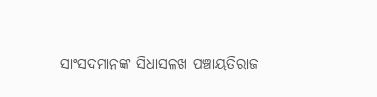ସାଂସଦମାନଙ୍କ ସିଧାସଳଖ ପଞ୍ଚାୟତିରାଜ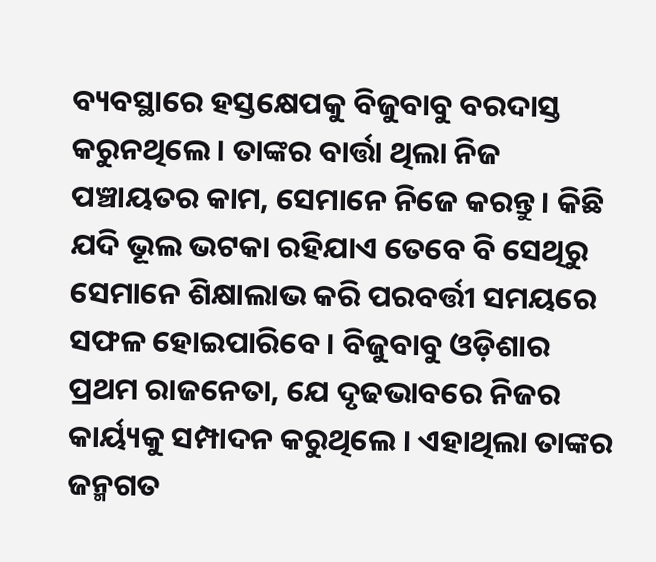ବ୍ୟବସ୍ଥାରେ ହସ୍ତକ୍ଷେପକୁ ବିଜୁବାବୁ ବରଦାସ୍ତ କରୁନଥିଲେ । ତାଙ୍କର ବାର୍ତ୍ତା ଥିଲା ନିଜ ପଞ୍ଚାୟତର କାମ, ସେମାନେ ନିଜେ କରନ୍ତୁ । କିଛି ଯଦି ଭୂଲ ଭଟକା ରହିଯାଏ ତେବେ ବି ସେଥିରୁ ସେମାନେ ଶିକ୍ଷାଲାଭ କରି ପରବର୍ତ୍ତୀ ସମୟରେ ସଫଳ ହୋଇପାରିବେ । ବିଜୁବାବୁ ଓଡ଼ିଶାର ପ୍ରଥମ ରାଜନେତା, ଯେ ଦୃଢଭାବରେ ନିଜର କାର୍ୟ୍ୟକୁ ସମ୍ପାଦନ କରୁଥିଲେ । ଏହାଥିଲା ତାଙ୍କର ଜନ୍ମଗତ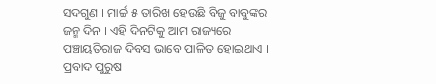ସଦଗୁଣ । ମାର୍ଚ୍ଚ ୫ ତାରିଖ ହେଉଛି ବିଜୁ ବାବୁଙ୍କର ଜନ୍ମ ଦିନ । ଏହି ଦିନଟିକୁ ଆମ ରାଜ୍ୟରେ ପଞ୍ଚାୟତିରାଜ ଦିବସ ଭାବେ ପାଳିତ ହୋଇଥାଏ ।
ପ୍ରବାଦ ପୁରୁଷ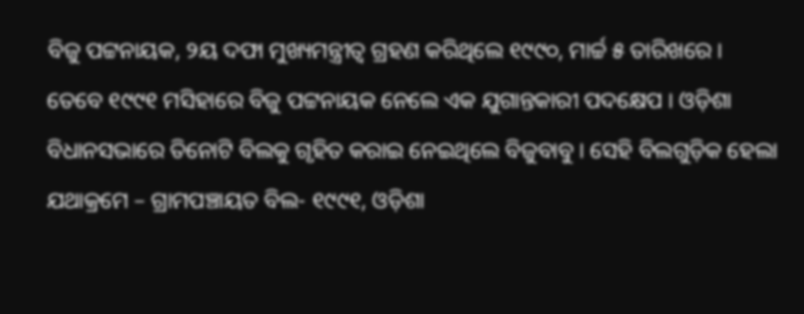ବିଜୁ ପଟ୍ଟନାୟକ, ୨ୟ ଦଫା ମୁଖ୍ୟମନ୍ତ୍ରୀତ୍ୱ ଗ୍ରହଣ କରିଥିଲେ ୧୯୯୦, ମାର୍ଚ୍ଚ ୫ ତାରିଖରେ ।
ତେବେ ୧୯୯୧ ମସିହାରେ ବିଜୁ ପଟ୍ଟନାୟକ ନେଲେ ଏକ ଯୁଗାନ୍ତକାରୀ ପଦକ୍ଷେପ । ଓଡ଼ିଶା ବିଧାନସଭାରେ ତିନୋଟି ବିଲକୁ ଗୃହିତ କରାଇ ନେଇଥିଲେ ବିଜୁବାବୁ । ସେହି ବିଲଗୁଡ଼ିକ ହେଲା ଯଥାକ୍ରମେ – ଗ୍ରାମପଞ୍ଚାୟତ ବିଲ- ୧୯୯୧, ଓଡ଼ିଶା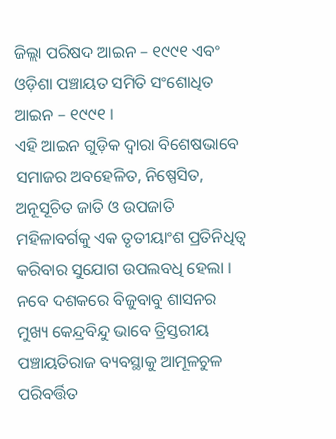ଜିଲ୍ଲା ପରିଷଦ ଆଇନ – ୧୯୯୧ ଏବଂ ଓଡ଼ିଶା ପଞ୍ଚାୟତ ସମିତି ସଂଶୋଧିତ ଆଇନ – ୧୯୯୧ ।
ଏହି ଆଇନ ଗୁଡ଼ିକ ଦ୍ୱାରା ବିଶେଷଭାବେ ସମାଜର ଅବହେଳିତ, ନିଷ୍ପେସିତ, ଅନୂସୂଚିତ ଜାତି ଓ ଉପଜାତି ମହିଳାବର୍ଗକୁ ଏକ ତୃତୀୟାଂଶ ପ୍ରତିନିଧିତ୍ୱ କରିବାର ସୁଯୋଗ ଉପଲବଧି ହେଲା ।
ନବେ ଦଶକରେ ବିଜୁବାବୁ ଶାସନର ମୁଖ୍ୟ କେନ୍ଦ୍ରବିନ୍ଦୁ ଭାବେ ତ୍ରିସ୍ତରୀୟ ପଞ୍ଚାୟତିରାଜ ବ୍ୟବସ୍ଥାକୁ ଆମୂଳଚୁଳ ପରିବର୍ତ୍ତିତ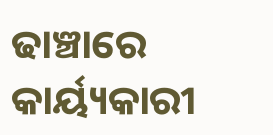ଢାଞ୍ଚାରେ କାର୍ୟ୍ୟକାରୀ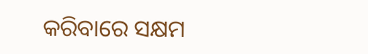କରିବାରେ ସକ୍ଷମ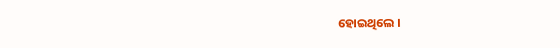ହୋଇଥିଲେ ।